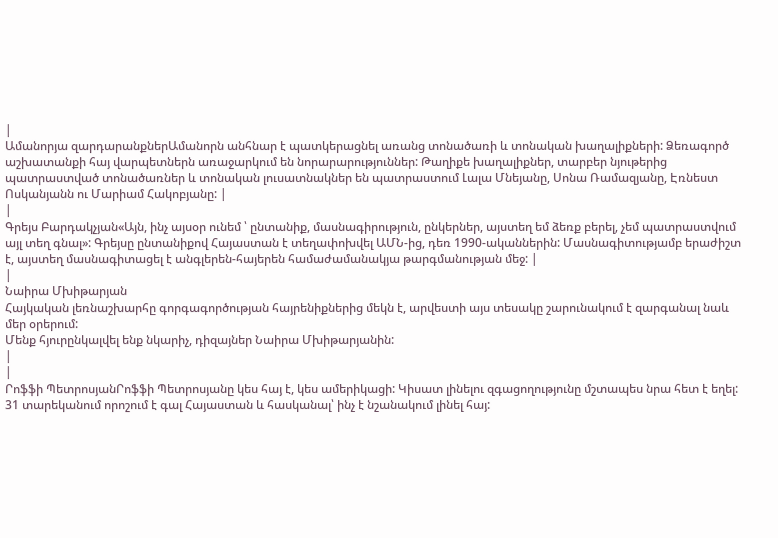|
Ամանորյա զարդարանքներԱմանորն անհնար է պատկերացնել առանց տոնածառի և տոնական խաղալիքների: Ձեռագործ աշխատանքի հայ վարպետներն առաջարկում են նորարարություններ: Թաղիքե խաղալիքներ, տարբեր նյութերից պատրաստված տոնածառներ և տոնական լուսատնակներ են պատրաստում Լալա Մնեյանը, Սոնա Ռամազյանը, Էռնեստ Ոսկանյանն ու Մարիամ Հակոբյանը: |
|
Գրեյս Բարդակչյան«Այն, ինչ այսօր ունեմ ՝ ընտանիք, մասնագիրություն, ընկերներ, այստեղ եմ ձեռք բերել, չեմ պատրաստվում այլ տեղ գնալ»: Գրեյսը ընտանիքով Հայաստան է տեղափոխվել ԱՄՆ-ից, դեռ 1990-ականներին: Մասնագիտությամբ երաժիշտ է, այստեղ մասնագիտացել է անգլերեն-հայերեն համաժամանակյա թարգմանության մեջ: |
|
Նաիրա Մխիթարյան
Հայկական լեռնաշխարհը գորգագործության հայրենիքներից մեկն է, արվեստի այս տեսակը շարունակում է զարգանալ նաև մեր օրերում:
Մենք հյուրընկալվել ենք նկարիչ, դիզայներ Նաիրա Մխիթարյանին:
|
|
Րոֆֆի ՊետրոսյանՐոֆֆի Պետրոսյանը կես հայ է, կես ամերիկացի: Կիսատ լինելու զգացողությունը մշտապես նրա հետ է եղել: 31 տարեկանում որոշում է գալ Հայաստան և հասկանալ՝ ինչ է նշանակում լինել հայ: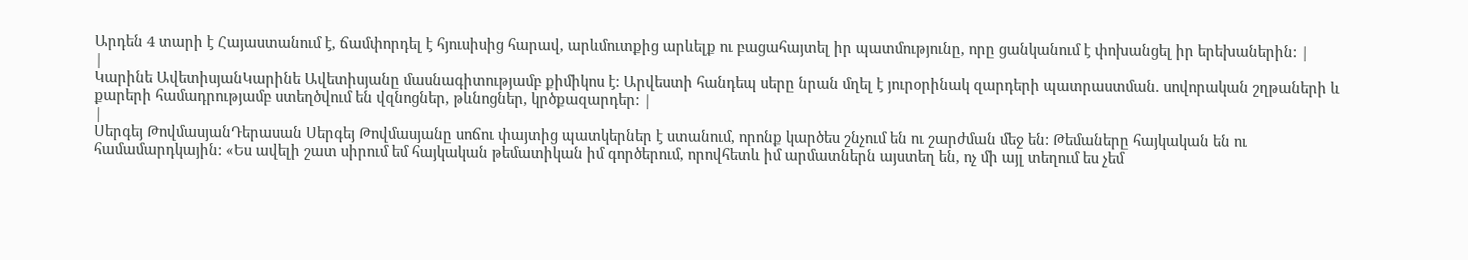Արդեն 4 տարի է Հայաստանում է, ճամփորդել է հյուսիսից հարավ, արևմուտքից արևելք ու բացահայտել իր պատմությունը, որը ցանկանում է փոխանցել իր երեխաներին: |
|
Կարինե ԱվետիսյանԿարինե Ավետիսյանը մասնագիտությամբ քիմիկոս է: Արվեստի հանդեպ սերը նրան մղել է յուրօրինակ զարդերի պատրաստման. սովորական շղթաների և քարերի համադրությամբ ստեղծվում են վզնոցներ, թևնոցներ, կրծքազարդեր: |
|
Սերգեյ ԹովմասյանԴերասան Սերգեյ Թովմասյանը սոճու փայտից պատկերներ է ստանում, որոնք կարծես շնչում են ու շարժման մեջ են: Թեմաները հայկական են ու համամարդկային: «Ես ավելի շատ սիրում եմ հայկական թեմատիկան իմ գործերում, որովհետև իմ արմատներն այստեղ են, ոչ մի այլ տեղում ես չեմ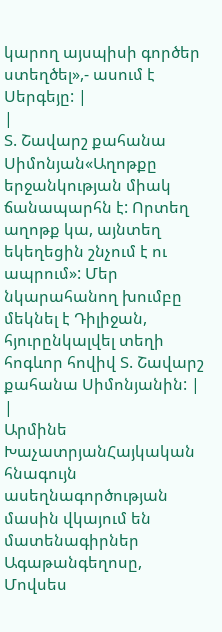կարող այսպիսի գործեր ստեղծել»,- ասում է Սերգեյը: |
|
Տ. Շավարշ քահանա Սիմոնյան«Աղոթքը երջանկության միակ ճանապարհն է: Որտեղ աղոթք կա, այնտեղ եկեղեցին շնչում է ու ապրում»: Մեր նկարահանող խումբը մեկնել է Դիլիջան, հյուրընկալվել տեղի հոգևոր հովիվ Տ. Շավարշ քահանա Սիմոնյանին: |
|
Արմինե ԽաչատրյանՀայկական հնագույն ասեղնագործության մասին վկայում են մատենագիրներ Ագաթանգեղոսը, Մովսես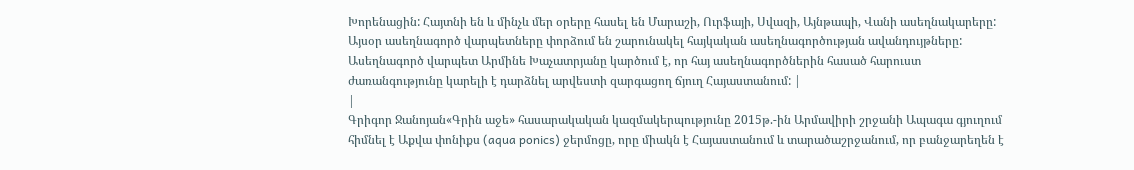Խորենացին: Հայտնի են և մինչև մեր օրերը հասել են Մարաշի, Ուրֆայի, Սվազի, Այնթապի, Վանի ասեղնակարերը: Այսօր ասեղնագործ վարպետները փորձում են շարունակել հայկական ասեղնագործության ավանդույթները: Ասեղնագործ վարպետ Արմինե Խաչատրյանը կարծում է, որ հայ ասեղնագործներին հասած հարուստ ժառանգությունը կարելի է դարձնել արվեստի զարգացող ճյուղ Հայաստանում: |
|
Գրիգոր Ջանոյան«Գրին աջե» հասարակական կազմակերպությունը 2015թ.-ին Արմավիրի շրջանի Ապագա գյուղում հիմնել է Աքվա փոնիքս (aqua ponics) ջերմոցը, որը միակն է Հայաստանում և տարածաշրջանում, որ բանջարեղեն է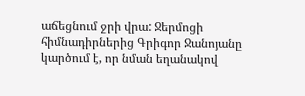աճեցնում ջրի վրա: Ջերմոցի հիմնադիրներից Գրիգոր Ջանոյանը կարծում է, որ նման եղանակով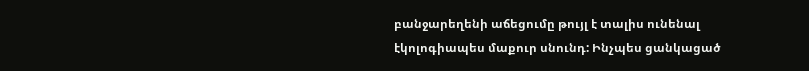բանջարեղենի աճեցումը թույլ է տալիս ունենալ էկոլոգիապես մաքուր սնունդ: Ինչպես ցանկացած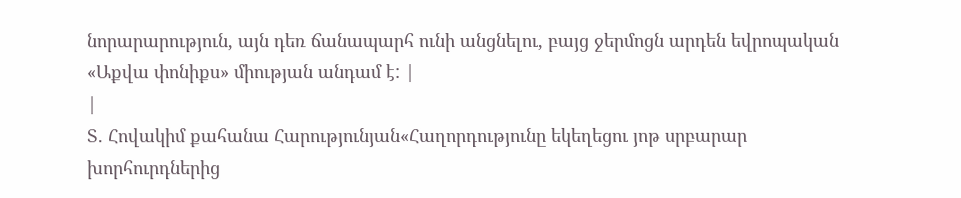նորարարություն, այն դեռ ճանապարհ ունի անցնելու, բայց ջերմոցն արդեն եվրոպական «Աքվա փոնիքս» միության անդամ է: |
|
Տ. Հովակիմ քահանա Հարությունյան«Հաղորդությունը եկեղեցու յոթ սրբարար խորհուրդներից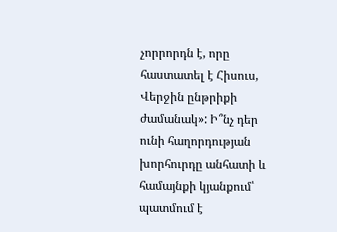չորրորդն է, որը հաստատել է Հիսուս, Վերջին ընթրիքի ժամանակ»: Ի՞նչ դեր ունի հաղորդության խորհուրդը անհատի և համայնքի կյանքում՝ պատմում է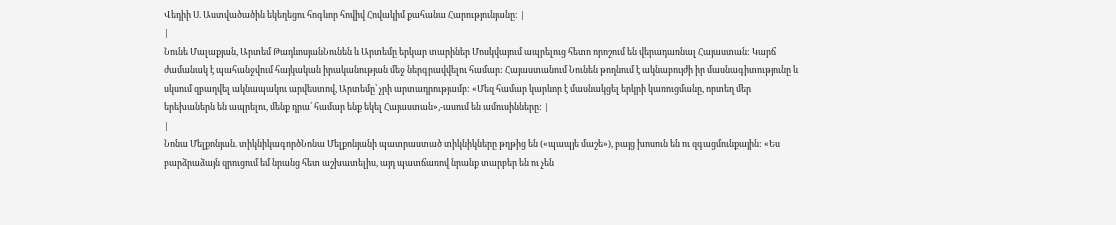Վեդիի Ս. Աստվածածին եկեղեցու հոգևոր հովիվ Հովակիմ քահանա Հարությունյանը: |
|
Նունե Մալաքյան, Արտեմ ԹադևոսյանՆունեն և Արտեմը երկար տարիներ Մոսկվայում ապրելուց հետո որոշում են վերադառնալ Հայաստան: Կարճ ժամանակ է պահանջվում հայկական իրականության մեջ ներգրավվելու համար: Հայաստանում Նունեն թողնում է ակնաբույժի իր մասնագիտությունը և սկսում զբաղվել ակնապակու արվեստով, Արտեմը՝ չրի արտադրությամբ: «Մեզ համար կարևոր է մասնակցել երկրի կառուցմանը, որտեղ մեր երեխաներն են ապրելու, մենք դրա՛ համար ենք եկել Հայաստան»,-ասում են ամուսինները: |
|
Նոնա Մելքոնյան. տիկնիկագործՆոնա Մելքոնյանի պատրաստած տիկնիկները թղթից են («պապյե մաշե»), բայց խոսուն են ու զգացմունքային: «Ես բարձրաձայն զրուցում եմ նրանց հետ աշխատելիս, այդ պատճառով նրանք տարբեր են ու չեն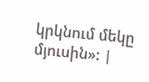կրկնում մեկը մյուսին»: |